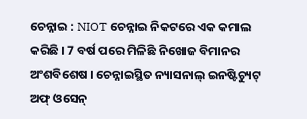ଚେନ୍ନାଇ : NIOT ଚେନ୍ନାଇ ନିକଟରେ ଏକ କମାଲ କରିଛି । 7 ବର୍ଷ ପରେ ମିଳିଛି ନିଖୋଜ ବିମାନର ଅଂଶବିଶେଷ । ଚେନ୍ନାଇସ୍ଥିତ ନ୍ୟାସନାଲ୍ ଇନଷ୍ଟିଚ୍ୟୁଟ୍ ଅଫ୍ ଓସେନ୍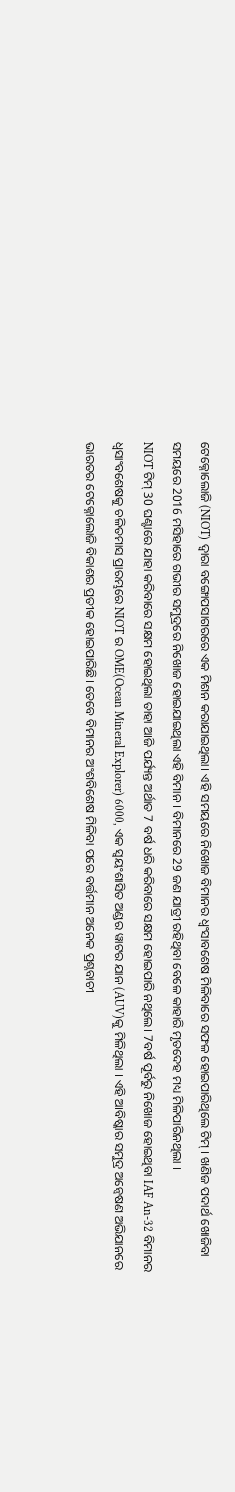ଟେକ୍ନୋଲୋଜି (NIOT) ଦ୍ୱାରା ବଙ୍ଗୋପସାଗରରେ ଏକ ମିଶନ କରାଯାଇଥିଲା। ଏହି ସମୟରେ ନିଖୋଜ ବିମାନର ଧ୍ବଂସାବଶେଷ ମିଳିବାରେ ସଫଳ ହୋଇପାରିଥିଲେ ଟିମ୍ । ଖଣିଜ ପଦାର୍ଥ ଖୋଜିବା ସମୟରେ 2016 ମସିହାରେ ଗଭୀର ସମୁଦ୍ରରେ ନିଖୋଜ ହୋଇଯାଇଥିଲା ଏହି ବିମାନ । ବିମାନରେ 29 ଜଣ ଯାତ୍ରୀ ରହିଥିବା ବେଳେ କାହାରି ମୃତଦେହ ମଧ୍ୟ ମିଳିପାରିନଥିଲା ।
NIOT ଟିମ୍ 30 ଘଣ୍ଟାରେ ଯାହା କରିବାରେ ସକ୍ଷମ ହୋଇଥିଲା ତାହା ଆଜି ପର୍ଯ୍ୟନ୍ତ ଅର୍ଥାତ 7 ବର୍ଷ ଧରି କରିବାରେ ସକ୍ଷମ ହୋଇପାରି ନଥିଲେ। 7ବର୍ଷ ପୂର୍ବରୁ ନିଖୋଜ ହୋଇଥିବା IAF An-32 ବିମାନର ଧ୍ବସାଂବଶେଷକୁ ଚଳିତମାସ ପ୍ରାରମ୍ଭରେ NIOT ର OME(Ocean Mineral Explorer) 6000, ଏକ ସ୍ୱୟଂଶାସିତ ଅଣ୍ଡର ୱାଟର ଯାନ (AUV)କୁ ମିଳିଥିଲା । ଏହି ଆବିଷ୍କାର ସମୁଦ୍ର ଅନ୍ବେଷଣ ଅଭିଯାନରେ ଭାରତର ଟେକ୍ନୋଲୋଜି ବିକାଶର ପ୍ରତୀକ ହୋଇପାରିଛି। ତେବେ ବିମାନର ଅଂଶବିଶେଷ ମିଳିବା ପରେ ବର୍ତ୍ତମାନ ଅନେକ ପ୍ରଶ୍ନବାଚୀ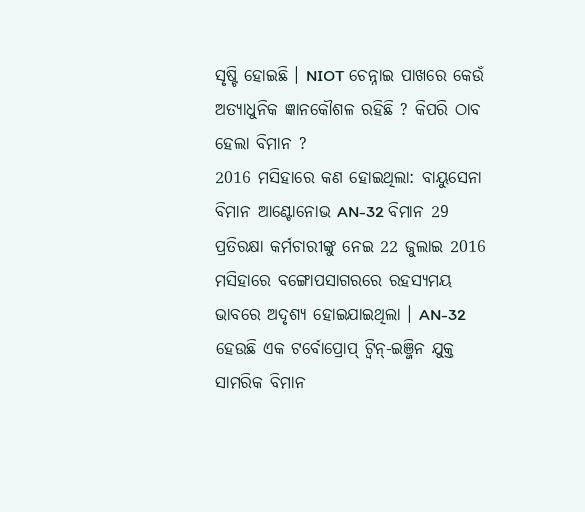ସୃଷ୍ଟି ହୋଇଛି । NIOT ଚେନ୍ନାଇ ପାଖରେ କେଉଁ ଅତ୍ୟାଧୁନିକ ଜ୍ଞାନକୌଶଳ ରହିଛି ? କିପରି ଠାବ ହେଲା ବିମାନ ?
2016 ମସିହାରେ କଣ ହୋଇଥିଲା: ବାୟୁସେନା ବିମାନ ଆଣ୍ଟୋନୋଭ AN-32 ବିମାନ 29 ପ୍ରତିରକ୍ଷା କର୍ମଚାରୀଙ୍କୁ ନେଇ 22 ଜୁଲାଇ 2016 ମସିହାରେ ବଙ୍ଗୋପସାଗରରେ ରହସ୍ୟମୟ ଭାବରେ ଅଦୃଶ୍ୟ ହୋଇଯାଇଥିଲା । AN-32 ହେଉଛି ଏକ ଟର୍ବୋପ୍ରୋପ୍ ଟ୍ୱିନ୍-ଇଞ୍ଜିନ ଯୁକ୍ତ ସାମରିକ ବିମାନ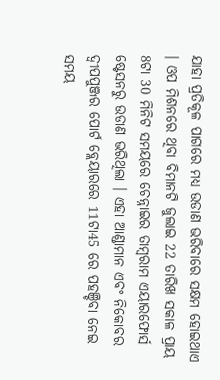ଯାହା ପ୍ରତିକୂଳ ପାଗରେ ମଧ୍ୟ ଉଡାଣ ଭରିବାରେ ସକ୍ଷମ ହୋଇଥାଏ । ଓପ ମିଶନରେ ଥିବା ବିମାନଟି ଜୁଲାଇ 22 ତାରିଖ ସକାଳ ପ୍ରାୟ 8ଟା 30 ମିନିଟ ସମୟରେ ଚେନ୍ନାଇର ତାମ୍ବରାମ ଏୟାରଫୋର୍ସ ଷ୍ଟେସନରୁ ଉଡାଣ ଭରିଥିଲା । ଏହା ଆଣ୍ଡାମାନ ଏବଂ ନିକୋବର ଦ୍ୱୀପପୁଞ୍ଜର ପୋର୍ଟ ବ୍ଲେୟାରରେ 11ଟା45 ରେ ପହଞ୍ଚିବା ନେଇ ସମୟ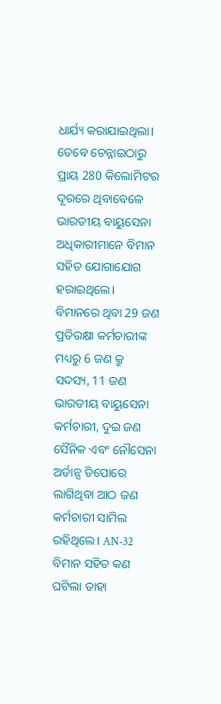ଧାର୍ଯ୍ୟ କରାଯାଇଥିଲା। ତେବେ ଚେନ୍ନାଇଠାରୁ ପ୍ରାୟ 280 କିଲୋମିଟର ଦୂରରେ ଥିବାବେଳେ ଭାରତୀୟ ବାୟୁସେନା ଅଧିକାରୀମାନେ ବିମାନ ସହିତ ଯୋଗାଯୋଗ ହରାଇଥିଲେ।
ବିମାନରେ ଥିବା 29 ଜଣ ପ୍ରତିରକ୍ଷା କର୍ମଚାରୀଙ୍କ ମଧ୍ୟରୁ 6 ଜଣ କ୍ରୁ ସଦସ୍ୟ, 11 ଜଣ ଭାରତୀୟ ବାୟୁସେନା କର୍ମଚାରୀ, ଦୁଇ ଜଣ ସୈନିକ ଏବଂ ନୌସେନା ଅର୍ଡାନ୍ସ ଡିପୋରେ ଲାଗିଥିବା ଆଠ ଜଣ କର୍ମଚାରୀ ସାମିଲ ରହିଥିଲେ। AN-32 ବିମାନ ସହିତ କଣ ଘଟିଲା ତାହା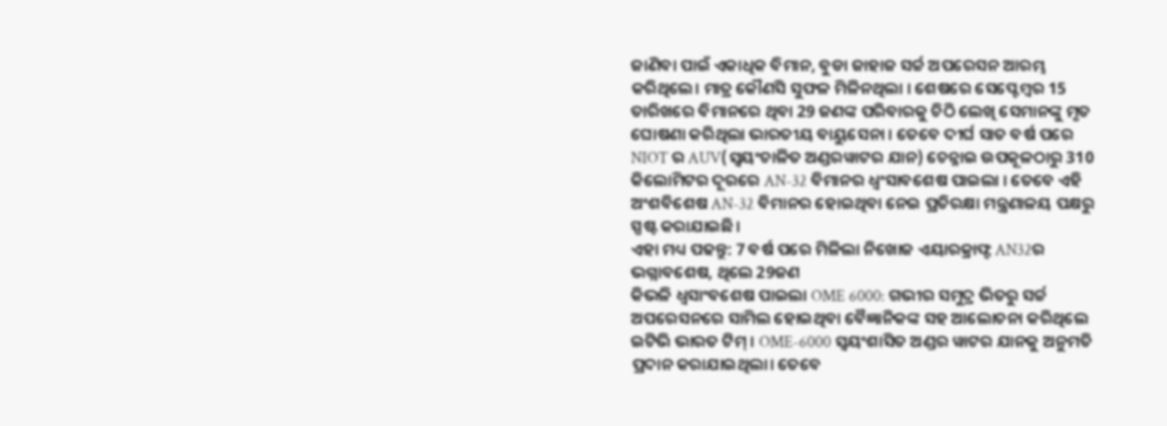ଜାଣିବା ପାଇଁ ଏକାଧିକ ବିମାନ, ବୁଡା ଜାହାଜ ସର୍ଚ୍ଚ ଅପରେସନ ଆରମ୍ଭ କରିଥିଲେ। ମାତ୍ର କୌଣସି ସୁଫଳ ମିଳିନଥିଲା । ଶେଷରେ ସେପ୍ଟେମ୍ବର 15 ତାରିଖରେ ବିମାନରେ ଥିବା 29 ଜଣଙ୍କ ପରିବାରକୁ ଚିଠି ଲେଖି ସେମାନଙ୍କୁ ମୃତ ଘୋଷଣା କରିଥିଲା ଭାରତୀୟ ବାୟୁସେନା । ତେବେ ଦୀର୍ଘ ସାତ ବର୍ଷ ପରେ NIOT ର AUV(ସ୍ବୟଂଚାଳିତ ଅଣ୍ଡରୱାଟର ଯାନ) ଚେନ୍ନାଇ ଉପକୂଳଠାରୁ 310 କିଲୋମିଟର ଦୂରରେ AN-32 ବିମାନର ଧ୍ୱଂସାବଶେଷ ପାଇଲା । ତେବେ ଏହି ଅଂଶବିଶେଷ AN-32 ବିମାନର ହୋଇଥିବା ନେଇ ପ୍ରତିରକ୍ଷା ମନ୍ତ୍ରଣାଳୟ ପକ୍ଷରୁ ସ୍ପଷ୍ଟ କରାଯାଇଛି।
ଏହା ମଧ୍ୟ ପଢନ୍ତୁ: 7 ବର୍ଷ ପରେ ମିଳିଲା ନିଖୋଜ ଏୟାରକ୍ରାଫ୍ଟ AN32ର ଭଗ୍ନାବଶେଷ, ଥିଲେ 29ଜଣ
କିଭଳି ଧ୍ବସାଂବଶେଷ ପାଇଲା OME 6000: ଗଭୀର ସମୁଦ୍ର ଭିତରୁ ସର୍ଚ୍ଚ ଅପରେସନରେ ସାମିଲ ହୋଇଥିବା ବୈଜ୍ଞାନିକଙ୍କ ସହ ଆଲୋଚନା କରିଥିଲେ ଇଟିଭି ଭାରତ ଟିମ୍ । OME-6000 ସ୍ୱୟଂଶାସିତ ଅଣ୍ଡର ୱାଟର ଯାନକୁ ଅନୁମତି ପ୍ରଦାନ କରାଯାଇଥିଲା। ତେବେ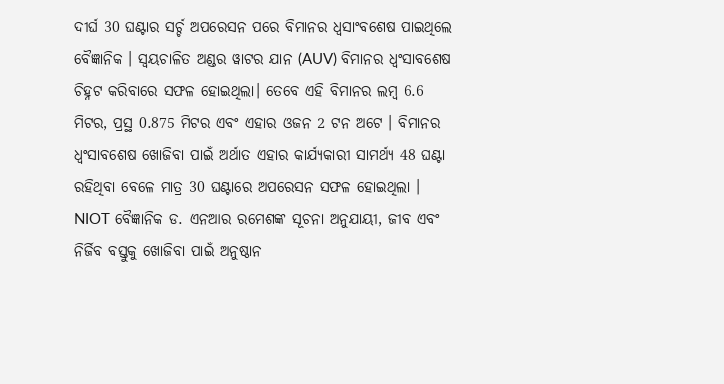ଦୀର୍ଘ 30 ଘଣ୍ଟାର ସର୍ଚ୍ଚ ଅପରେସନ ପରେ ବିମାନର ଧ୍ବସାଂବଶେଷ ପାଇଥିଲେ ବୈଜ୍ଞାନିକ । ସ୍ବୟଚାଳିତ ଅଣ୍ଡର ୱାଟର ଯାନ (AUV) ବିମାନର ଧ୍ୱଂସାବଶେଷ ଚିହ୍ନଟ କରିବାରେ ସଫଳ ହୋଇଥିଲା। ତେବେ ଏହି ବିମାନର ଲମ୍ବ 6.6 ମିଟର, ପ୍ରସ୍ଥ 0.875 ମିଟର ଏବଂ ଏହାର ଓଜନ 2 ଟନ ଅଟେ । ବିମାନର ଧ୍ୱଂସାବଶେଷ ଖୋଜିବା ପାଇଁ ଅର୍ଥାତ ଏହାର କାର୍ଯ୍ୟକାରୀ ସାମର୍ଥ୍ୟ 48 ଘଣ୍ଟା ରହିଥିବା ବେଳେ ମାତ୍ର 30 ଘଣ୍ଟାରେ ଅପରେସନ ସଫଳ ହୋଇଥିଲା ।
NIOT ବୈଜ୍ଞାନିକ ଡ. ଏନଆର ରମେଶଙ୍କ ସୂଚନା ଅନୁଯାୟୀ, ଜୀବ ଏବଂ ନିର୍ଜିବ ବସ୍ତୁକୁ ଖୋଜିବା ପାଇଁ ଅନୁଷ୍ଠାନ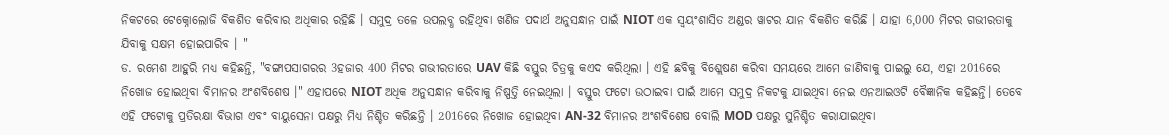ନିକଟରେ ଟେକ୍ନୋଲୋଜି ବିକଶିତ କରିବାର ଅଧିକାର ରହିଛି । ସମୁଦ୍ର ତଳେ ଉପଲବ୍ଧ ରହିଥିବା ଖଣିଜ ପଦାର୍ଥ ଅନୁସନ୍ଧାନ ପାଇଁ NIOT ଏକ ସ୍ୱୟଂଶାସିତ ଅଣ୍ଡର ୱାଟର ଯାନ ବିକଶିତ କରିଛି । ଯାହା 6,000 ମିଟର ଗଭୀରତାକୁ ଯିବାକୁ ସକ୍ଷମ ହୋଇପାରିବ । "
ଡ. ରମେଶ ଆହୁରି ମଧ୍ୟ କହିଛନ୍ତି, "ବଙ୍ଗାପସାଗରର 3ହଜାର 400 ମିଟର ଗଭୀରତାରେ UAV କିଛି ବସ୍ତୁର ଚିତ୍ରକୁ କଏଦ କରିଥିଲା । ଏହି ଛବିକୁ ବିଶ୍ଲେଷଣ କରିବା ସମୟରେ ଆମେ ଜାଣିବାକୁ ପାଇଲୁ ଯେ, ଏହା 2016ରେ ନିଖୋଜ ହୋଇଥିବା ବିମାନର ଅଂଶବିଶେଷ ।" ଏହାପରେ NIOT ଅଧିକ ଅନୁସନ୍ଧାନ କରିବାକୁ ନିଷ୍ପତ୍ତି ନେଇଥିଲା । ବସ୍ତୁର ଫଟୋ ଉଠାଇବା ପାଇଁ ଆମେ ସମୁଦ୍ର ନିକଟକୁ ଯାଇଥିବା ନେଇ ଏନଆଇଓଟି ବୈଜ୍ଞାନିକ କହିଛନ୍ତି। ତେବେ ଏହି ଫଟୋକୁ ପ୍ରତିରକ୍ଷା ବିଭାଗ ଏବଂ ବାୟୁସେନା ପକ୍ଷରୁ ମିଧ୍ୟ ନିଶ୍ଚିତ କରିଛନ୍ତି । 2016ରେ ନିଖୋଜ ହୋଇଥିବା AN-32 ବିମାନର ଅଂଶବିଶେଷ ବୋଲି MOD ପକ୍ଷରୁ ସୁନିଶ୍ଚିତ କରାଯାଇଥିବା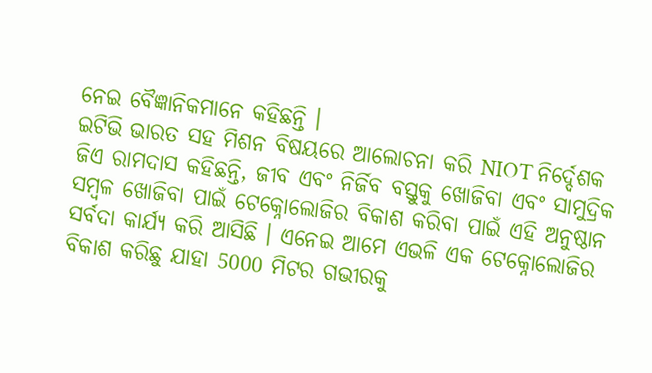ନେଇ ବୈଜ୍ଞାନିକମାନେ କହିଛନ୍ତି ।
ଇଟିଭି ଭାରତ ସହ ମିଶନ ବିଷୟରେ ଆଲୋଚନା କରି NIOT ନିର୍ଦ୍ଦେଶକ ଜିଏ ରାମଦାସ କହିଛନ୍ତି, ଜୀବ ଏବଂ ନିର୍ଜିବ ବସ୍ତୁକୁ ଖୋଜିବା ଏବଂ ସାମୁଦ୍ରିକ ସମ୍ବଳ ଖୋଜିବା ପାଇଁ ଟେକ୍ନୋଲୋଜିର ବିକାଶ କରିବା ପାଇଁ ଏହି ଅନୁଷ୍ଠାନ ସର୍ବଦା କାର୍ଯ୍ୟ କରି ଆସିଛି । ଏନେଇ ଆମେ ଏଭଳି ଏକ ଟେକ୍ନୋଲୋଜିର ବିକାଶ କରିଛୁ ଯାହା 5000 ମିଟର ଗଭୀରକୁ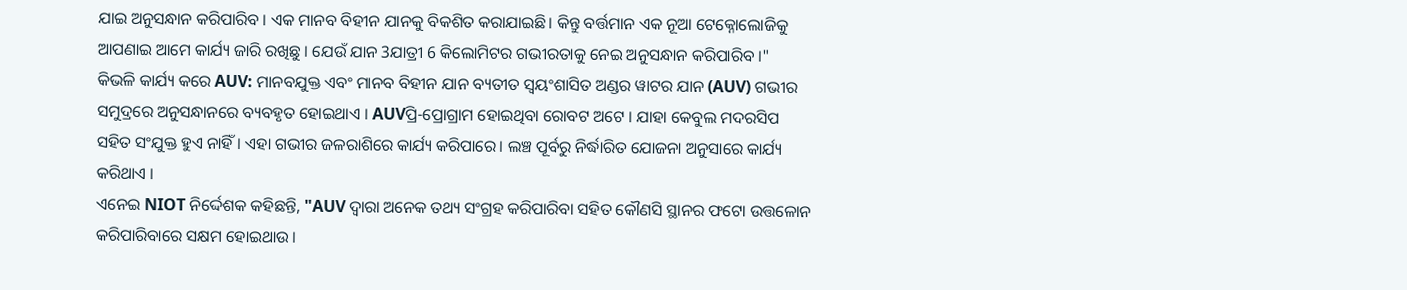ଯାଇ ଅନୁସନ୍ଧାନ କରିପାରିବ । ଏକ ମାନବ ବିହୀନ ଯାନକୁ ବିକଶିତ କରାଯାଇଛି। କିନ୍ତୁ ବର୍ତ୍ତମାନ ଏକ ନୂଆ ଟେକ୍ନୋଲୋଜିକୁ ଆପଣାଇ ଆମେ କାର୍ଯ୍ୟ ଜାରି ରଖିଛୁ । ଯେଉଁ ଯାନ 3ଯାତ୍ରୀ 6 କିଲୋମିଟର ଗଭୀରତାକୁ ନେଇ ଅନୁସନ୍ଧାନ କରିପାରିବ ।"
କିଭଳି କାର୍ଯ୍ୟ କରେ AUV: ମାନବଯୁକ୍ତ ଏବଂ ମାନବ ବିହୀନ ଯାନ ବ୍ୟତୀତ ସ୍ୱୟଂଶାସିତ ଅଣ୍ଡର ୱାଟର ଯାନ (AUV) ଗଭୀର ସମୁଦ୍ରରେ ଅନୁସନ୍ଧାନରେ ବ୍ୟବହୃତ ହୋଇଥାଏ । AUVପ୍ରି-ପ୍ରୋଗ୍ରାମ ହୋଇଥିବା ରୋବଟ ଅଟେ । ଯାହା କେବୁଲ ମଦରସିପ ସହିତ ସଂଯୁକ୍ତ ହୁଏ ନାହିଁ । ଏହା ଗଭୀର ଜଳରାଶିରେ କାର୍ଯ୍ୟ କରିପାରେ। ଲଞ୍ଚ ପୂର୍ବରୁ ନିର୍ଦ୍ଧାରିତ ଯୋଜନା ଅନୁସାରେ କାର୍ଯ୍ୟ କରିଥାଏ ।
ଏନେଇ NIOT ନିର୍ଦ୍ଦେଶକ କହିଛନ୍ତି, "AUV ଦ୍ବାରା ଅନେକ ତଥ୍ୟ ସଂଗ୍ରହ କରିପାରିବା ସହିତ କୌଣସି ସ୍ଥାନର ଫଟୋ ଉତ୍ତଳୋନ କରିପାରିବାରେ ସକ୍ଷମ ହୋଇଥାଉ ।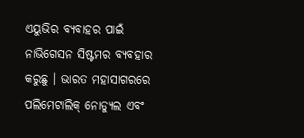ଏୟୁଭିର ବ୍ୟବାହର ପାଇଁ ନାଭିଗେସନ ସିଷ୍ଟମର ବ୍ୟବହାର କରୁଛୁ । ଭାରତ ମହାସାଗରରେ ପଲିମେଟାଲିକ୍ ନୋଡ୍ୟୁଲ ଏବଂ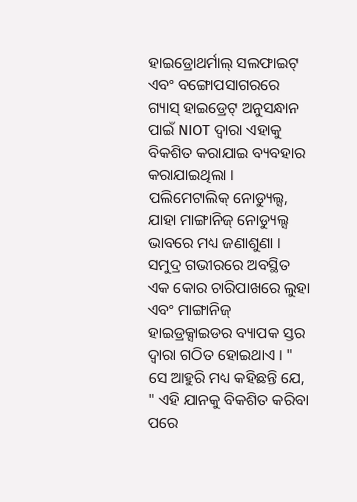ହାଇଡ୍ରୋଥର୍ମାଲ୍ ସଲଫାଇଟ୍ ଏବଂ ବଙ୍ଗୋପସାଗରରେ ଗ୍ୟାସ୍ ହାଇଡ୍ରେଟ୍ ଅନୁସନ୍ଧାନ ପାଇଁ NIOT ଦ୍ୱାରା ଏହାକୁ ବିକଶିତ କରାଯାଇ ବ୍ୟବହାର କରାଯାଇଥିଲା । ପଲିମେଟାଲିକ୍ ନୋଡ୍ୟୁଲ୍ସ, ଯାହା ମାଙ୍ଗାନିଜ୍ ନୋଡ୍ୟୁଲ୍ସ ଭାବରେ ମଧ୍ୟ ଜଣାଶୁଣା । ସମୁଦ୍ର ଗଭୀରରେ ଅବସ୍ଥିତ ଏକ କୋର ଚାରିପାଖରେ ଲୁହା ଏବଂ ମାଙ୍ଗାନିଜ୍ ହାଇଡ୍ରକ୍ସାଇଡର ବ୍ୟାପକ ସ୍ତର ଦ୍ବାରା ଗଠିତ ହୋଇଥାଏ । "
ସେ ଆହୁରି ମଧ୍ୟ କହିଛନ୍ତି ଯେ, " ଏହି ଯାନକୁ ବିକଶିତ କରିବା ପରେ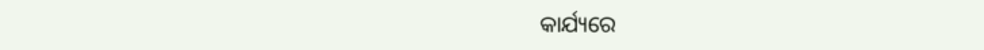କାର୍ଯ୍ୟରେ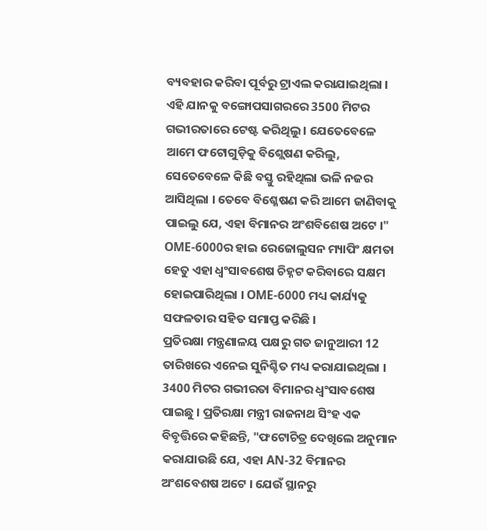ବ୍ୟବହାର କରିବା ପୂର୍ବରୁ ଟ୍ରାଏଲ କରାଯାଇଥିଲା । ଏହି ଯାନକୁ ବଙ୍ଗୋପସାଗରରେ 3500 ମିଟର ଗଭୀରତାରେ ଟେଷ୍ଟ କରିଥିଲୁ । ଯେତେବେଳେ ଆମେ ଫଟୋଗୁଡ଼ିକୁ ବିଶ୍ଲେଷଣ କରିଲୁ, ସେତେବେଳେ କିଛି ବସ୍ତୁ ରହିଥିଲା ଭଳି ନଜର ଆସିଥିଲା । ତେବେ ବିଶ୍ଳେଷଣ କରି ଆମେ ଜାଣିବାକୁ ପାଇଲୁ ଯେ, ଏହା ବିମାନର ଅଂଶବିଶେଷ ଅଟେ ।" OME-6000ର ହାଇ ରେଜୋଲୁସନ ମ୍ୟାପିଂ କ୍ଷମତା ହେତୁ ଏହା ଧ୍ୱଂସାବଶେଷ ଚିହ୍ନଟ କରିବାରେ ସକ୍ଷମ ହୋଇପାରିଥିଲା । OME-6000 ମଧ୍ୟ କାର୍ଯ୍ୟକୁ ସଫଳତାର ସହିତ ସମାପ୍ତ କରିଛି ।
ପ୍ରତିରକ୍ଷା ମନ୍ତ୍ରଣାଳୟ ପକ୍ଷରୁ ଗତ ଜାନୁଆରୀ 12 ତାରିଖରେ ଏନେଇ ସୁନିଶ୍ଚିତ ମଧ୍ୟ କରାଯାଇଥିଲା । 3400 ମିଟର ଗଭୀରତା ବିମାନର ଧ୍ବଂସାବଶେଷ ପାଇଛୁ । ପ୍ରତିରକ୍ଷା ମନ୍ତ୍ରୀ ରାଜନାଥ ସିଂହ ଏକ ବିବୃତ୍ତିରେ କହିଛନ୍ତି, "ଫଟୋଚିତ୍ର ଦେଖିଲେ ଅନୁମାନ କରାଯାଉଛି ଯେ, ଏହା AN-32 ବିମାନର ଅଂଶବେଶଷ ଅଟେ । ଯେଉଁ ସ୍ଥାନରୁ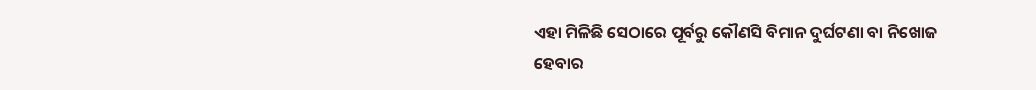ଏହା ମିଳିଛି ସେଠାରେ ପୂର୍ବରୁ କୌଣସି ବିମାନ ଦୁର୍ଘଟଣା ବା ନିଖୋଜ ହେବାର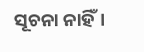ସୂଚନା ନାହିଁ।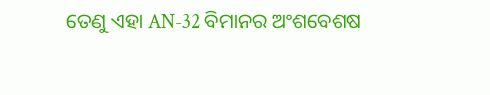ତେଣୁ ଏହା AN-32 ବିମାନର ଅଂଶବେଶଷ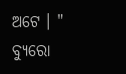ଅଟେ । "
ବ୍ୟୁରୋ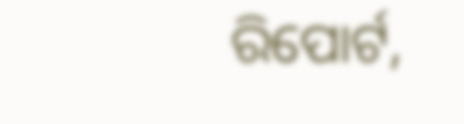ରିପୋର୍ଟ,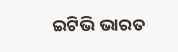ଇଟିଭି ଭାରତ